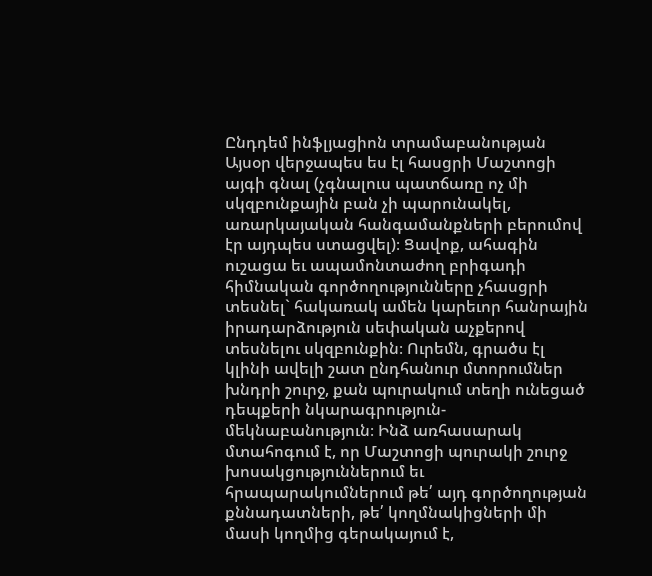Ընդդեմ ինֆլյացիոն տրամաբանության
Այսօր վերջապես ես էլ հասցրի Մաշտոցի այգի գնալ (չգնալուս պատճառը ոչ մի սկզբունքային բան չի պարունակել, առարկայական հանգամանքների բերումով էր այդպես ստացվել)։ Ցավոք, ահագին ուշացա եւ ապամոնտաժող բրիգադի հիմնական գործողությունները չհասցրի տեսնել` հակառակ ամեն կարեւոր հանրային իրադարձություն սեփական աչքերով տեսնելու սկզբունքին։ Ուրեմն, գրածս էլ կլինի ավելի շատ ընդհանուր մտորումներ խնդրի շուրջ, քան պուրակում տեղի ունեցած դեպքերի նկարագրություն-մեկնաբանություն։ Ինձ առհասարակ մտահոգում է, որ Մաշտոցի պուրակի շուրջ խոսակցություններում եւ հրապարակումներում թե՛ այդ գործողության քննադատների, թե՛ կողմնակիցների մի մասի կողմից գերակայում է,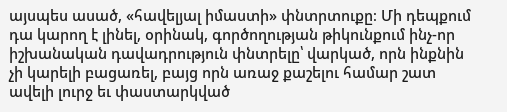այսպես ասած, «հավելյալ իմաստի» փնտրտուքը։ Մի դեպքում դա կարող է լինել, օրինակ, գործողության թիկունքում ինչ-որ իշխանական դավադրություն փնտրելը՝ վարկած, որն ինքնին չի կարելի բացառել, բայց որն առաջ քաշելու համար շատ ավելի լուրջ եւ փաստարկված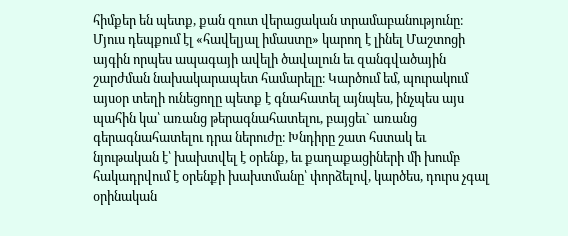հիմքեր են պետք, քան զուտ վերացական տրամաբանությունը։ Մյուս դեպքում էլ «հավելյալ իմաստը» կարող է լինել Մաշտոցի այգին որպես ապագայի ավելի ծավալուն եւ զանգվածային շարժման նախակարապետ համարելը։ Կարծում եմ, պուրակում այսօր տեղի ունեցողը պետք է գնահատել այնպես, ինչպես այս պահին կա՝ առանց թերագնահատելու, բայցեւ` առանց գերագնահատելու դրա ներուժը։ Խնդիրը շատ հստակ եւ նյութական է՝ խախտվել է օրենք, եւ քաղաքացիների մի խումբ հակադրվում է օրենքի խախտմանը՝ փորձելով, կարծես, դուրս չգալ օրինական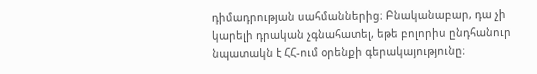դիմադրության սահմաններից։ Բնականաբար, դա չի կարելի դրական չգնահատել, եթե բոլորիս ընդհանուր նպատակն է ՀՀ-ում օրենքի գերակայությունը։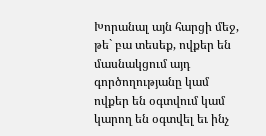Խորանալ այն հարցի մեջ, թե` բա տեսեք, ովքեր են մասնակցում այդ գործողությանը կամ ովքեր են օգտվում կամ կարող են օգտվել եւ ինչ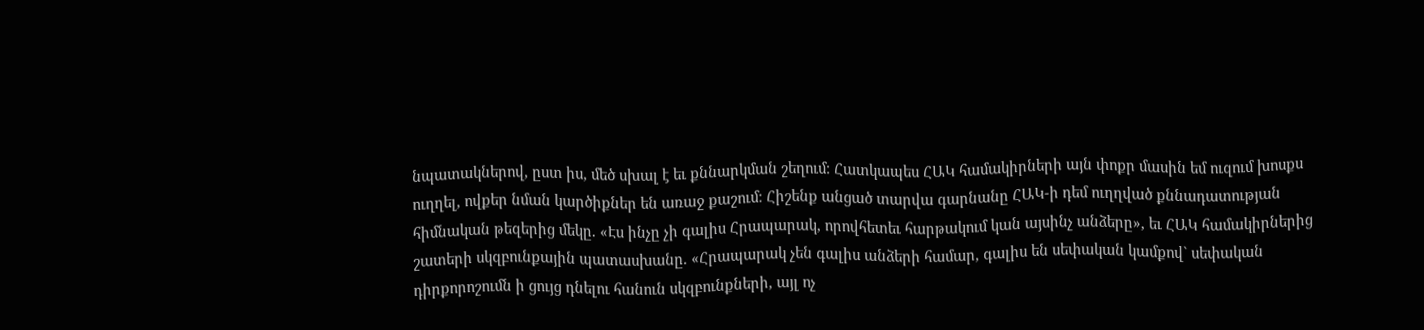նպատակներով, ըստ իս, մեծ սխալ է եւ քննարկման շեղում։ Հատկապես ՀԱԿ համակիրների այն փոքր մասին եմ ուզում խոսքս ուղղել, ովքեր նման կարծիքներ են առաջ քաշում։ Հիշենք անցած տարվա գարնանը ՀԱԿ-ի դեմ ուղղված քննադատության հիմնական թեզերից մեկը. «Էս ինչը չի գալիս Հրապարակ, որովհետեւ հարթակում կան այսինչ անձերը», եւ ՀԱԿ համակիրներից շատերի սկզբունքային պատասխանը. «Հրապարակ չեն գալիս անձերի համար, գալիս են սեփական կամքով` սեփական դիրքորոշումն ի ցույց դնելու հանուն սկզբունքների, այլ ոչ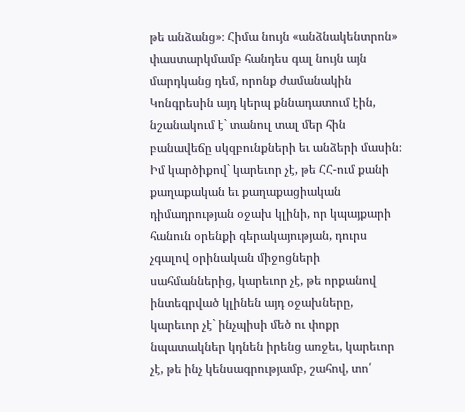թե անձանց»։ Հիմա նույն «անձնակենտրոն» փաստարկմամբ հանդես գալ նույն այն մարդկանց դեմ, որոնք ժամանակին Կոնգրեսին այդ կերպ քննադատում էին, նշանակում է` տանուլ տալ մեր հին բանավեճը սկզբունքների եւ անձերի մասին։ Իմ կարծիքով` կարեւոր չէ, թե ՀՀ-ում քանի քաղաքական եւ քաղաքացիական դիմադրության օջախ կլինի, որ կպայքարի հանուն օրենքի գերակայության, դուրս չգալով օրինական միջոցների սահմաններից, կարեւոր չէ, թե որքանով ինտեգրված կլինեն այդ օջախները, կարեւոր չէ` ինչպիսի մեծ ու փոքր նպատակներ կդնեն իրենց առջեւ, կարեւոր չէ, թե ինչ կենսագրությամբ, շահով, տո՛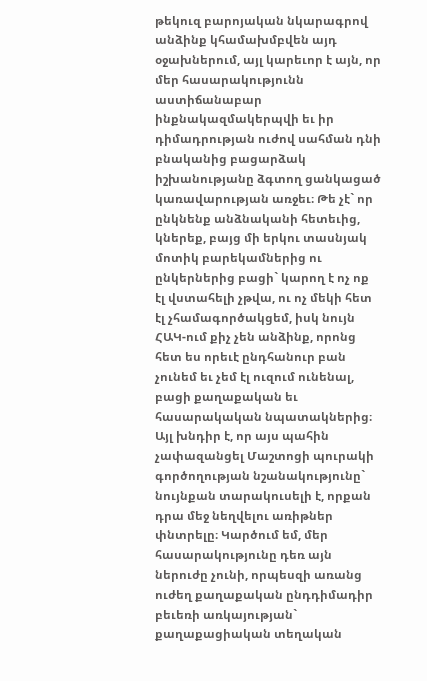թեկուզ բարոյական նկարագրով անձինք կհամախմբվեն այդ օջախներում, այլ կարեւոր է այն, որ մեր հասարակությունն աստիճանաբար ինքնակազմակերպվի եւ իր դիմադրության ուժով սահման դնի բնականից բացարձակ իշխանությանը ձգտող ցանկացած կառավարության առջեւ։ Թե չէ` որ ընկնենք անձնականի հետեւից, կներեք, բայց մի երկու տասնյակ մոտիկ բարեկամներից ու ընկերներից բացի` կարող է ոչ ոք էլ վստահելի չթվա, ու ոչ մեկի հետ էլ չհամագործակցեմ, իսկ նույն ՀԱԿ-ում քիչ չեն անձինք, որոնց հետ ես որեւէ ընդհանուր բան չունեմ եւ չեմ էլ ուզում ունենալ, բացի քաղաքական եւ հասարակական նպատակներից։ Այլ խնդիր է, որ այս պահին չափազանցել Մաշտոցի պուրակի գործողության նշանակությունը` նույնքան տարակուսելի է, որքան դրա մեջ նեղվելու առիթներ փնտրելը։ Կարծում եմ, մեր հասարակությունը դեռ այն ներուժը չունի, որպեսզի առանց ուժեղ քաղաքական ընդդիմադիր բեւեռի առկայության` քաղաքացիական տեղական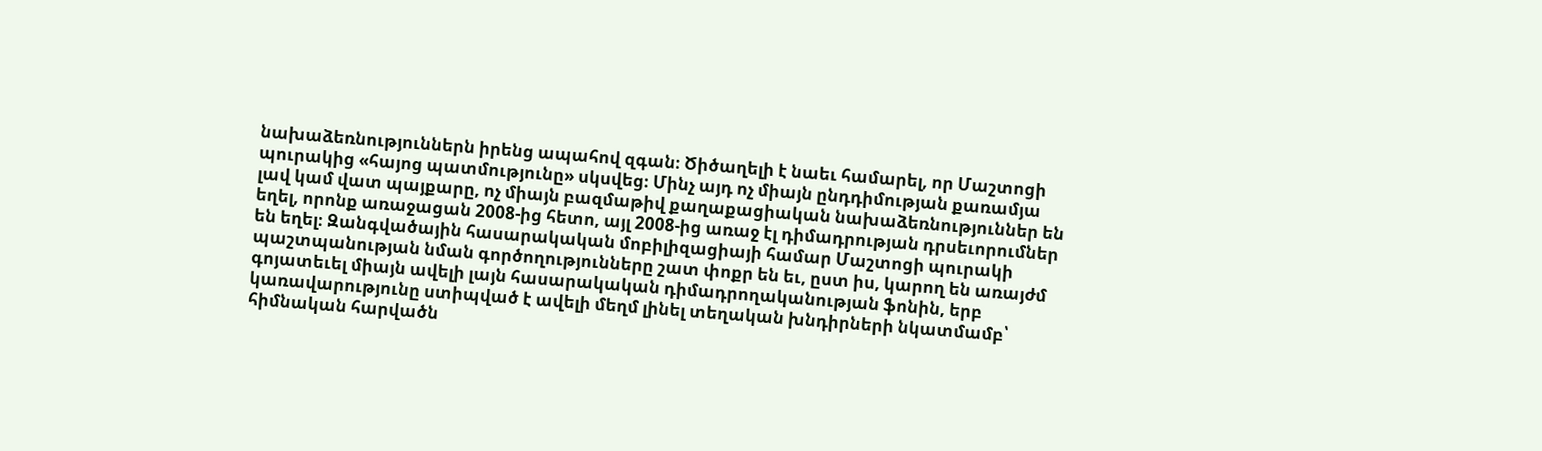նախաձեռնություններն իրենց ապահով զգան։ Ծիծաղելի է նաեւ համարել, որ Մաշտոցի պուրակից «հայոց պատմությունը» սկսվեց։ Մինչ այդ ոչ միայն ընդդիմության քառամյա լավ կամ վատ պայքարը, ոչ միայն բազմաթիվ քաղաքացիական նախաձեռնություններ են եղել, որոնք առաջացան 2008-ից հետո, այլ 2008-ից առաջ էլ դիմադրության դրսեւորումներ են եղել։ Զանգվածային հասարակական մոբիլիզացիայի համար Մաշտոցի պուրակի պաշտպանության նման գործողությունները շատ փոքր են եւ, ըստ իս, կարող են առայժմ գոյատեւել միայն ավելի լայն հասարակական դիմադրողականության ֆոնին, երբ կառավարությունը ստիպված է ավելի մեղմ լինել տեղական խնդիրների նկատմամբ՝ հիմնական հարվածն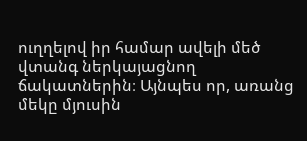ուղղելով իր համար ավելի մեծ վտանգ ներկայացնող ճակատներին։ Այնպես որ, առանց մեկը մյուսին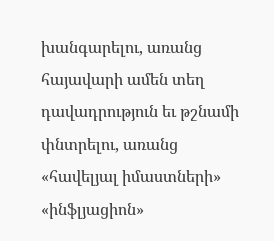խանգարելու, առանց հայավարի ամեն տեղ դավադրություն եւ թշնամի փնտրելու, առանց «հավելյալ իմաստների» «ինֆլյացիոն»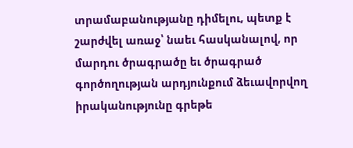տրամաբանությանը դիմելու, պետք է շարժվել առաջ՝ նաեւ հասկանալով, որ մարդու ծրագրածը եւ ծրագրած գործողության արդյունքում ձեւավորվող իրականությունը գրեթե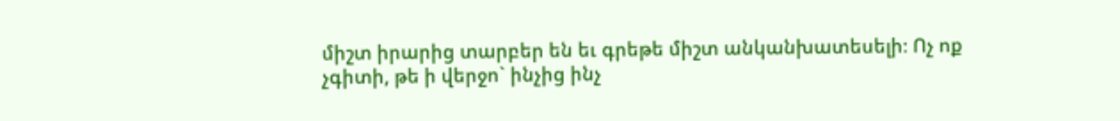միշտ իրարից տարբեր են եւ գրեթե միշտ անկանխատեսելի։ Ոչ ոք չգիտի, թե ի վերջո` ինչից ինչ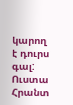կարող է դուրս գալ:
Ուստա Հրանտ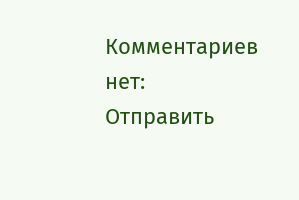Комментариев нет:
Отправить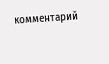комментарий